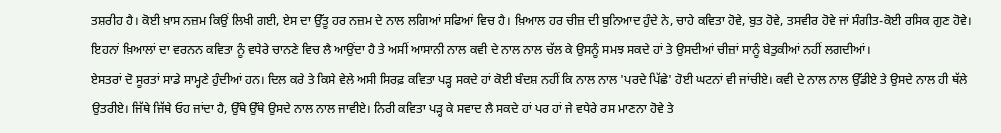ਤਸ਼ਰੀਹ ਹੈ। ਕੋਈ ਖ਼ਾਸ ਨਜ਼ਮ ਕਿਉਂ ਲਿਖੀ ਗਈ, ਏਸ ਦਾ ਉੱਤੂ ਹਰ ਨਜ਼ਮ ਦੇ ਨਾਲ ਲਗਿਆਂ ਸਫਿਆਂ ਵਿਚ ਹੈ। ਖ਼ਿਆਲ ਹਰ ਚੀਜ਼ ਦੀ ਬੁਨਿਆਦ ਹੁੰਦੇ ਨੇ, ਚਾਹੇ ਕਵਿਤਾ ਹੋਵੇ, ਬੁਤ ਹੋਵੇ, ਤਸਵੀਰ ਹੋਵੇ ਜਾਂ ਸੰਗੀਤ-ਕੋਈ ਰਸਿਕ ਗੁਣ ਹੋਵੇ। ਇਹਨਾਂ ਖ਼ਿਆਲਾਂ ਦਾ ਵਰਨਨ ਕਵਿਤਾ ਨੂੰ ਵਧੇਰੇ ਚਾਨਣੇ ਵਿਚ ਲੈ ਆਉਂਦਾ ਹੈ ਤੇ ਅਸੀਂ ਆਸਾਨੀ ਨਾਲ ਕਵੀ ਦੇ ਨਾਲ ਨਾਲ ਚੱਲ ਕੇ ਉਸਨੂੰ ਸਮਝ ਸਕਦੇ ਹਾਂ ਤੇ ਉਸਦੀਆਂ ਚੀਜ਼ਾਂ ਸਾਨੂੰ ਬੇਤੁਕੀਆਂ ਨਹੀਂ ਲਗਦੀਆਂ।
ਏਸਤਰਾਂ ਦੋ ਸੂਰਤਾਂ ਸਾਡੇ ਸਾਮ੍ਹਣੇ ਹੁੰਦੀਆਂ ਹਨ। ਦਿਲ ਕਰੇ ਤੇ ਕਿਸੇ ਵੇਲੇ ਅਸੀ ਸਿਰਫ਼ ਕਵਿਤਾ ਪੜ੍ਹ ਸਕਦੇ ਹਾਂ ਕੋਈ ਬੰਦਸ਼ ਨਹੀਂ ਕਿ ਨਾਲ ਨਾਲ 'ਪਰਦੇ ਪਿੱਛੇ' ਹੋਈ ਘਟਨਾਂ ਵੀ ਜਾਂਚੀਏ। ਕਵੀ ਦੇ ਨਾਲ ਨਾਲ ਉੱਡੀਏ ਤੇ ਉਸਦੇ ਨਾਲ ਹੀ ਥੱਲੇ ਉਤਰੀਏ। ਜਿੱਥੇ ਜਿੱਥੇ ਓਹ ਜਾਂਦਾ ਹੈ, ਉੱਥੇ ਉੱਥੇ ਉਸਦੇ ਨਾਲ ਨਾਲ ਜਾਵੀਏ। ਨਿਰੀ ਕਵਿਤਾ ਪੜ੍ਹ ਕੇ ਸਵਾਦ ਲੈ ਸਕਦੇ ਹਾਂ ਪਰ ਹਾਂ ਜੇ ਵਧੇਰੇ ਰਸ ਮਾਣਨਾ ਹੋਵੇ ਤੇ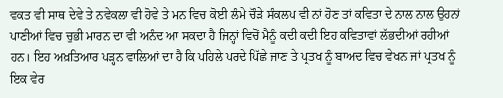ਵਕਤ ਵੀ ਸਾਥ ਦੇਵੇ ਤੇ ਨਵੇਕਲਾ ਵੀ ਹੋਵੇ ਤੇ ਮਨ ਵਿਚ ਕੋਈ ਲੰਮੇ ਚੌੜੇ ਸੰਕਲਪ ਵੀ ਨਾਂ ਹੋਣ ਤਾਂ ਕਵਿਤਾ ਦੇ ਨਾਲ ਨਾਲ ਉਹਨਾਂ ਪਾਣੀਆਂ ਵਿਚ ਚੁਭੀ ਮਾਰਨ ਦਾ ਵੀ ਅਨੰਦ ਆ ਸਕਦਾ ਹੈ ਜਿਨ੍ਹਾਂ ਵਿਚੋਂ ਮੈਨੂੰ ਕਦੀ ਕਦੀ ਇਹ ਕਵਿਤਾਵਾਂ ਲੱਭਦੀਆਂ ਰਹੀਆਂ ਹਨ। ਇਹ ਅਖ਼ਤਿਆਰ ਪੜ੍ਹਨ ਵਾਲਿਆਂ ਦਾ ਹੈ ਕਿ ਪਹਿਲੇ ਪਰਦੇ ਪਿੱਛੇ ਜਾਣ ਤੇ ਪ੍ਰਤਖ ਨੂੰ ਬਾਅਦ ਵਿਚ ਵੇਖਨ ਜਾਂ ਪ੍ਰਤਖ ਨੂੰ ਇਕ ਵੇਰ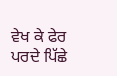ਵੇਖ ਕੇ ਫੇਰ ਪਰਦੇ ਪਿੱਛੇ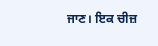ਜਾਣ। ਇਕ ਚੀਜ਼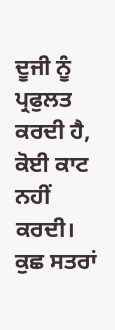ਦੂਜੀ ਨੂੰ ਪ੍ਰਫੁਲਤ ਕਰਦੀ ਹੈ, ਕੋਈ ਕਾਟ ਨਹੀਂ ਕਰਦੀ।
ਕੁਛ ਸਤਰਾਂ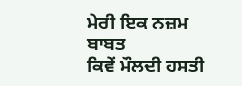ਮੇਰੀ ਇਕ ਨਜ਼ਮ ਬਾਬਤ
ਕਿਵੇਂ ਮੌਲਦੀ ਹਸਤੀ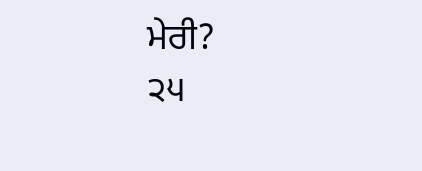ਮੇਰੀ?
੨੫